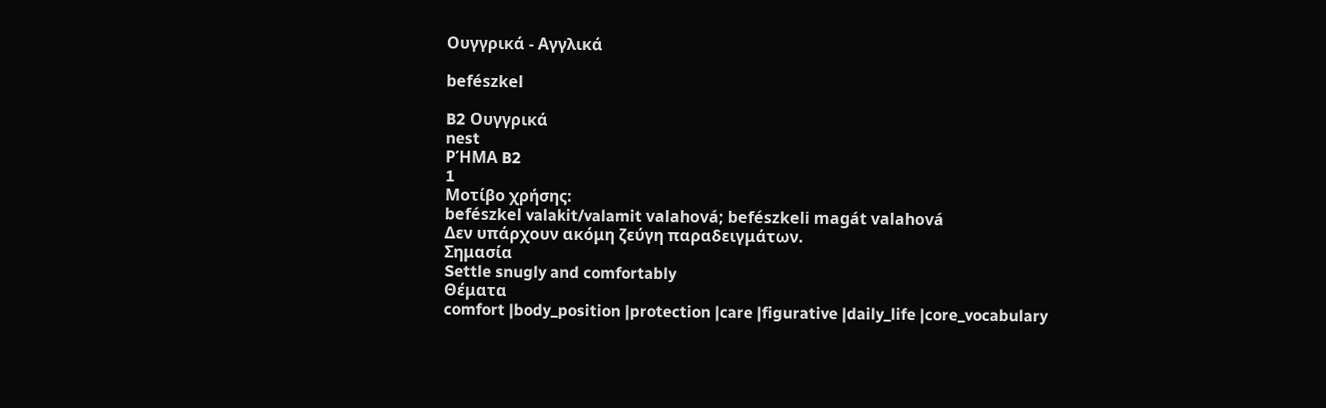Ουγγρικά - Αγγλικά

befészkel

B2 Ουγγρικά
nest
ΡΉΜΑ B2
1
Μοτίβο χρήσης:
befészkel valakit/valamit valahová; befészkeli magát valahová
Δεν υπάρχουν ακόμη ζεύγη παραδειγμάτων.
Σημασία
Settle snugly and comfortably
Θέματα
comfort |body_position |protection |care |figurative |daily_life |core_vocabulary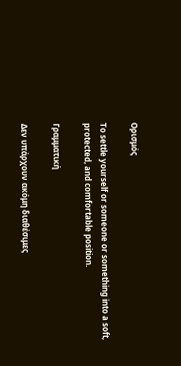Ορισμός

To settle yourself or someone or something into a soft, protected, and comfortable position.

Γραμματική

Δεν υπάρχουν ακόμη διαθέσιμες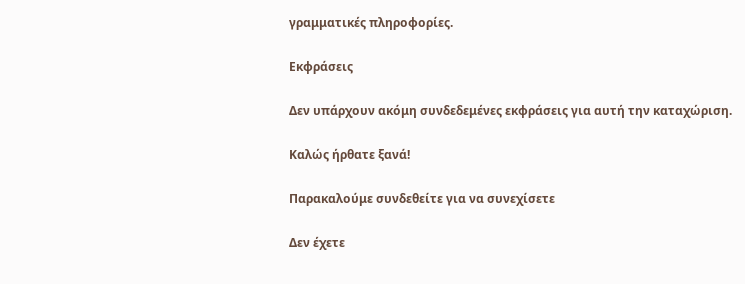γραμματικές πληροφορίες.

Εκφράσεις

Δεν υπάρχουν ακόμη συνδεδεμένες εκφράσεις για αυτή την καταχώριση.

Καλώς ήρθατε ξανά!

Παρακαλούμε συνδεθείτε για να συνεχίσετε

Δεν έχετε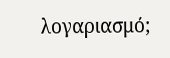λογαριασμό;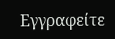Εγγραφείτε